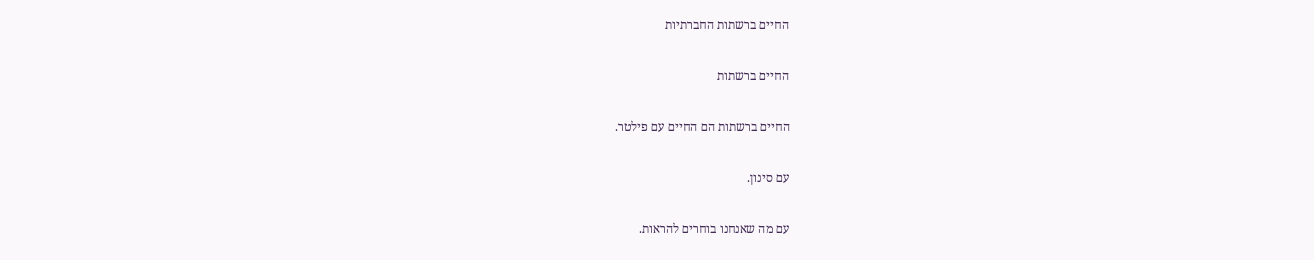החיים ברשתות החברתיות

החיים ברשתות

החיים ברשתות הם החיים עם פילטר.

עם סינון.

עם מה שאנחנו בוחרים להראות.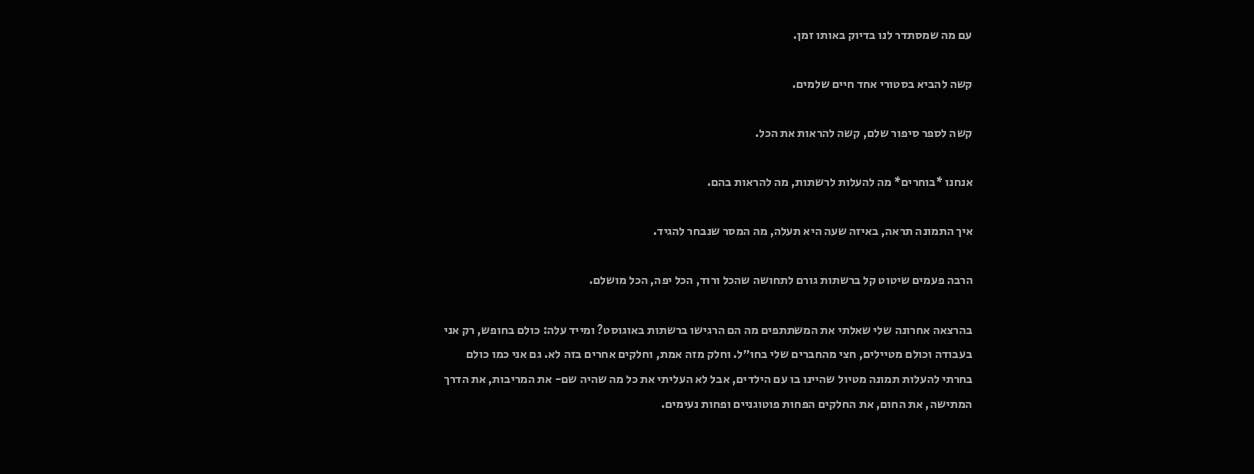עם מה שמסתדר לנו בדיוק באותו זמן.

קשה להביא בסטורי אחד חיים שלמים.

קשה לספר סיפור שלם, קשה להראות את הכל.

אנחנו *בוחרים* מה להעלות לרשתות, מה להראות בהם.

איך התמונה תראה, באיזה שעה היא תעלה, מה המסר שנבחר להגיד.

הרבה פעמים שיטוט קל ברשתות גורם לתחושה שהכל ורוד, הכל יפה, הכל מושלם.

בהרצאה אחרונה שלי שאלתי את המשתתפים מה הם הרגישו ברשתות באוגוסט? ומייד עלה: כולם בחופש, רק אני בעבודה וכולם מטיילים, חצי מהחברים שלי בחו״ל. וחלק מזה אמת, וחלקים אחרים בזה לא. גם אני כמו כולם בחרתי להעלות תמונה מטיול שהיינו בו עם הילדים, אבל לא העליתי את כל מה שהיה שם- את המריבות, את הדרך המתישה, את החום, את החלקים הפחות פוטוגניים ופחות נעימים.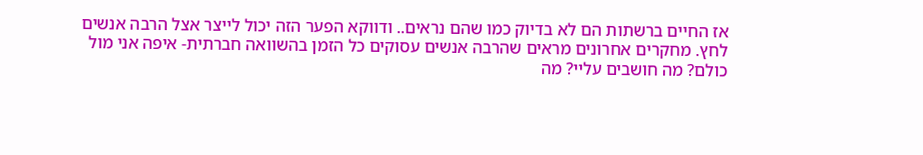אז החיים ברשתות הם לא בדיוק כמו שהם נראים.. ודווקא הפער הזה יכול לייצר אצל הרבה אנשים לחץ. מחקרים אחרונים מראים שהרבה אנשים עסוקים כל הזמן בהשוואה חברתית- איפה אני מול כולם? מה חושבים עליי? מה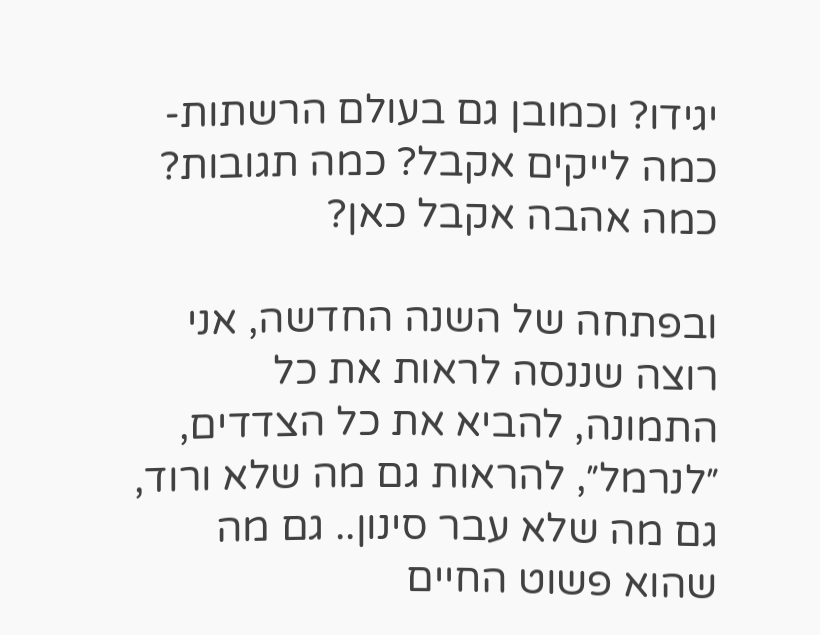יגידו? וכמובן גם בעולם הרשתות- כמה לייקים אקבל? כמה תגובות? כמה אהבה אקבל כאן?

ובפתחה של השנה החדשה, אני רוצה שננסה לראות את כל התמונה, להביא את כל הצדדים, ״לנרמל״, להראות גם מה שלא ורוד, גם מה שלא עבר סינון.. גם מה שהוא פשוט החיים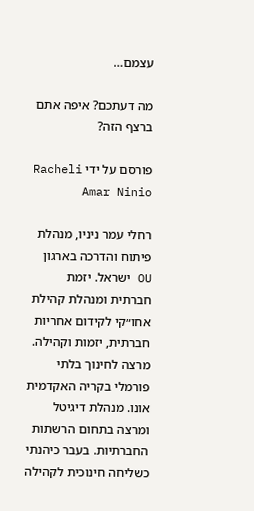עצמם…

מה דעתכם? איפה אתם ברצף הזה?

פורסם על ידי Racheli Amar Ninio

רחלי עמר ניניו, מנהלת פיתוח והדרכה בארגון OU ישראל. יזמת חברתית ומנהלת קהילת אחו״קי לקידום אחריות חברתית, יזמות וקהילה. מרצה לחינוך בלתי פורמלי בקריה האקדמית אונו. מנהלת דיגיטל ומרצה בתחום הרשתות החברתיות. בעבר כיהנתי כשליחה חינוכית לקהילה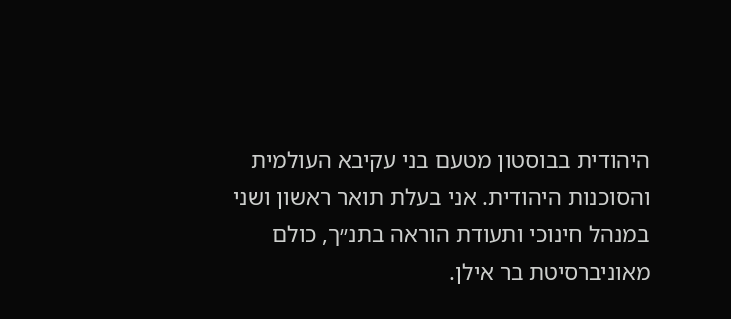היהודית בבוסטון מטעם בני עקיבא העולמית והסוכנות היהודית. אני בעלת תואר ראשון ושני במנהל חינוכי ותעודת הוראה בתנ״ך, כולם מאוניברסיטת בר אילן.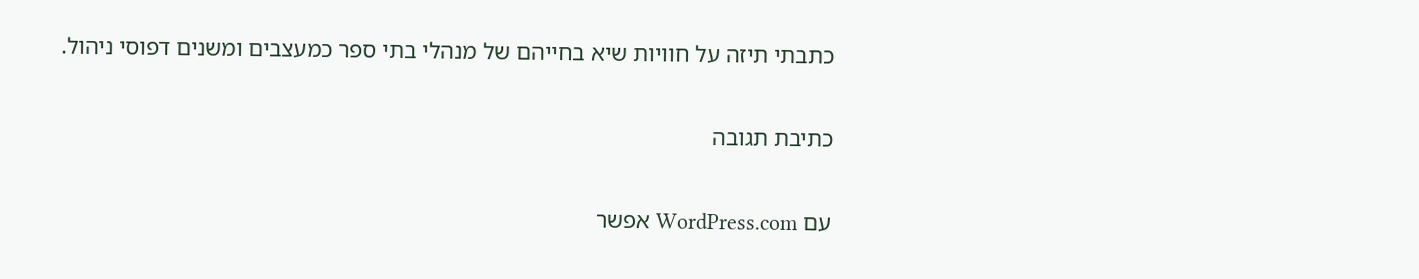כתבתי תיזה על חוויות שיא בחייהם של מנהלי בתי ספר כמעצבים ומשנים דפוסי ניהול.

כתיבת תגובה

עם WordPress.com אפשר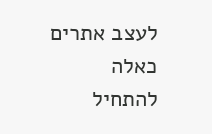לעצב אתרים כאלה
להתחיל